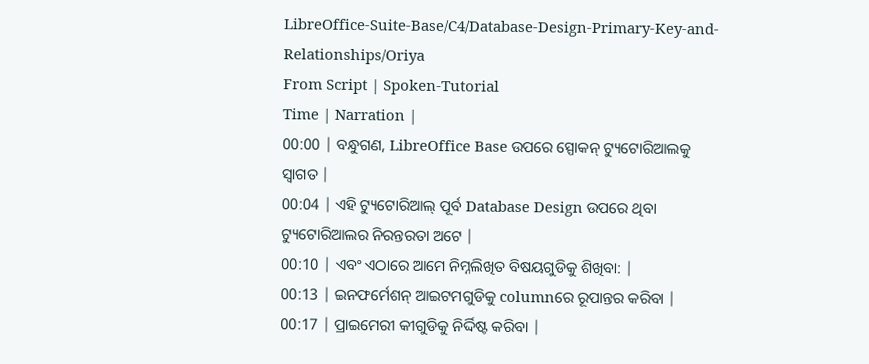LibreOffice-Suite-Base/C4/Database-Design-Primary-Key-and-Relationships/Oriya
From Script | Spoken-Tutorial
Time | Narration |
00:00 | ବନ୍ଧୁଗଣ, LibreOffice Base ଉପରେ ସ୍ପୋକନ୍ ଟ୍ୟୁଟୋରିଆଲକୁ ସ୍ଵାଗତ |
00:04 | ଏହି ଟ୍ୟୁଟୋରିଆଲ୍ ପୂର୍ବ Database Design ଉପରେ ଥିବା ଟ୍ୟୁଟୋରିଆଲର ନିରନ୍ତରତା ଅଟେ |
00:10 | ଏବଂ ଏଠାରେ ଆମେ ନିମ୍ନଲିଖିତ ବିଷୟଗୁଡିକୁ ଶିଖିବା: |
00:13 | ଇନଫର୍ମେଶନ୍ ଆଇଟମଗୁଡିକୁ columnରେ ରୂପାନ୍ତର କରିବା |
00:17 | ପ୍ରାଇମେରୀ କୀଗୁଡିକୁ ନିର୍ଦ୍ଦିଷ୍ଟ କରିବା |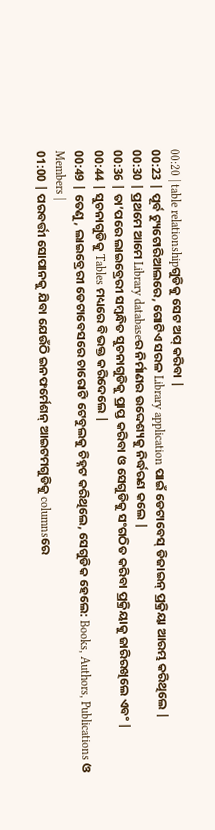00:20 | table relationshipଗୁଡିକୁ ସେଟ ଅପ୍ କରିବା |
00:23 | ପୂର୍ବ ଟ୍ୟୁଟୋରିଆଲରେ, ଗୋଟିଏ ସରଳ Library application ପାଇଁ ଡେଟାବେସ୍ ଡିଜାଇନ୍ ପ୍ରକ୍ରିୟା ଆରମ୍ଭ କରିଥିଲେ |
00:30 | ପ୍ରଥମେ ଆମେ Library databaseର ନିର୍ମାଣର ଉଦ୍ଦେଶ୍ୟକୁ ନିର୍ଦ୍ଧରଣ କଲେ |
00:36 | ତା’ପରେ ଲାଇବ୍ରେରୀ ସମ୍ବନ୍ଧିତ ସୁଚନାଗୁଡିକୁ ପ୍ରାପ୍ତ କରିବା ଓ ସେଗୁଡିକୁ ସଂଗଠିତ କରିବା ପ୍ରକ୍ରିୟାକୁ ଜାରିରଖିଲେ ଏବଂ |
00:44 | ସୁଚନାଗୁଡିକୁ Tables ମଧ୍ୟରେ ବିଭକ୍ତ କରିଦେଲେ |
00:49 | ତେଣୁ, ଲାଇବ୍ରେରୀ ଡେଟାବେସରେ ଚାରୋଟି ଟେବୁଲକୁ ଚିହ୍ନଟ କରିଥିଲେ, ସେଗୁଡିକ ହେଲେ: Books, Authors, Publications ଓ Members |
01:00 | ପରବର୍ତ୍ତୀ ସୋପାନକୁ ଯିବା ଯେଉଁଠି ଇନଫର୍ମେଶନ୍ ଆଇଟମଗୁଡିକୁ columnsରେ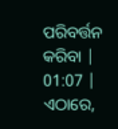ପରିବର୍ତ୍ତନ କରିବା |
01:07 | ଏଠାରେ,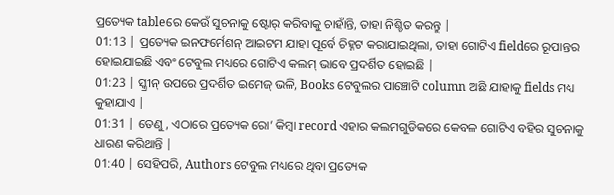ପ୍ରତ୍ୟେକ tableରେ କେଉଁ ସୁଚନାକୁ ଷ୍ଟୋର୍ କରିବାକୁ ଚାହାଁନ୍ତି, ତାହା ନିଶ୍ଚିତ କରନ୍ତୁ |
01:13 | ପ୍ରତ୍ୟେକ ଇନଫର୍ମେଶନ୍ ଆଇଟମ ଯାହା ପୂର୍ବେ ଚିହ୍ନଟ କରାଯାଇଥିଲା, ତାହା ଗୋଟିଏ fieldରେ ରୂପାନ୍ତର ହୋଇଯାଇଛି ଏବଂ ଟେବୁଲ ମଧ୍ୟରେ ଗୋଟିଏ କଲମ୍ ଭାବେ ପ୍ରଦର୍ଶିତ ହୋଇଛି |
01:23 | ସ୍କ୍ରୀନ୍ ଉପରେ ପ୍ରଦର୍ଶିତ ଇମେଜ୍ ଭଳି, Books ଟେବୁଲର ପାଞ୍ଚୋଟି column ଅଛି ଯାହାକୁ fields ମଧ୍ୟ କୁହାଯାଏ |
01:31 | ତେଣୁ, ଏଠାରେ ପ୍ରତ୍ୟେକ ରୋ’ କିମ୍ବା record ଏହାର କଲମଗୁଡିକରେ କେବଳ ଗୋଟିଏ ବହିର ସୁଚନାକୁ ଧାରଣ କରିଥାନ୍ତି |
01:40 | ସେହିପରି, Authors ଟେବୁଲ ମଧ୍ୟରେ ଥିବା ପ୍ରତ୍ୟେକ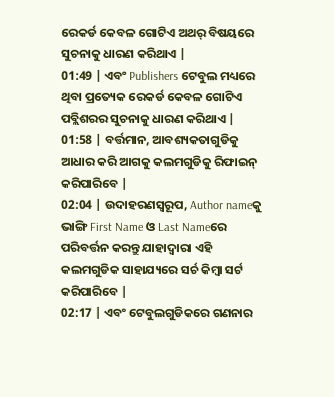ରେକର୍ଡ କେବଳ ଗୋଟିଏ ଅଥର୍ ବିଷୟରେ ସୁଚନାକୁ ଧାରଣ କରିଥାଏ |
01:49 | ଏବଂ Publishers ଟେବୁଲ ମଧ୍ୟରେ ଥିବା ପ୍ରତ୍ୟେକ ରେକର୍ଡ କେବଳ ଗୋଟିଏ ପବ୍ଲିଶରର ସୁଚନାକୁ ଧାରଣ କରିଥାଏ |
01:58 | ବର୍ତ୍ତମାନ, ଆବଶ୍ୟକତାଗୁଡିକୁ ଆଧାର କରି ଆଗକୁ କଲମଗୁଡିକୁ ରିଫାଇନ୍ କରିପାରିବେ |
02:04 | ଉଦାହରଣସ୍ଵରୂପ, Author nameକୁ ଭାଙ୍ଗି First Name ଓ Last Nameରେ ପରିବର୍ତ୍ତନ କରନ୍ତୁ ଯାହାଦ୍ଵାରା ଏହି କଲମଗୁଡିକ ସାହାଯ୍ୟରେ ସର୍ଚ କିମ୍ବା ସର୍ଟ କରିପାରିବେ |
02:17 | ଏବଂ ଟେବୁଲଗୁଡିକରେ ଗଣନାର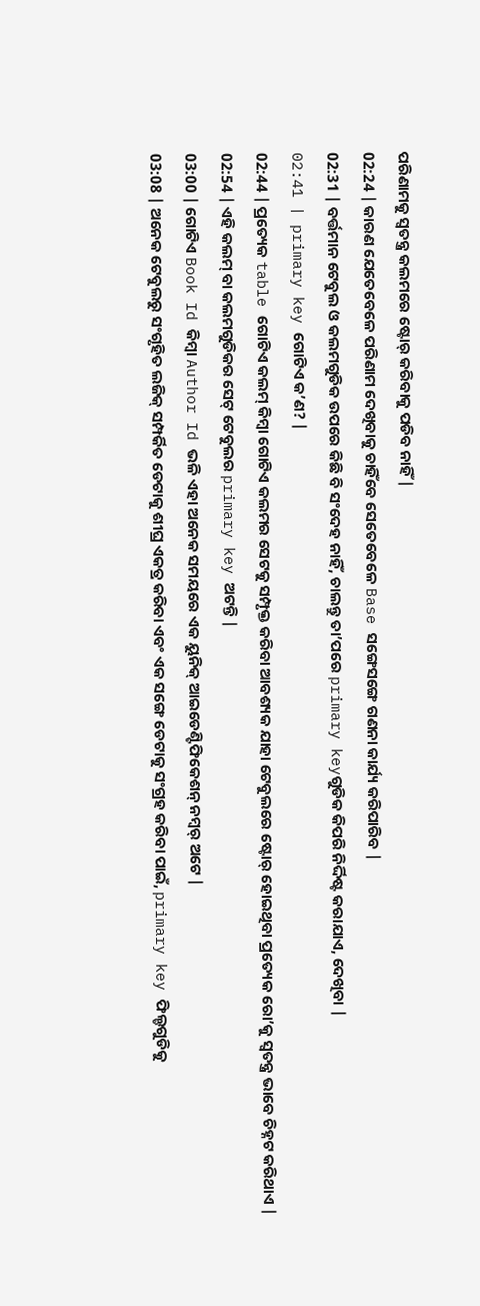ପରିଣାମକୁ ସ୍ଵତନ୍ତ୍ର କଲମରେ ଷ୍ଟୋର୍ କରିବାକୁ ପଡିବ ନାହିଁ |
02:24 | କାରଣ ଯେତେବେଳେ ପରିଣାମ ଦେଖିବାକୁ ଚାହିଁବେ ସେତେବେଳେ Base ସଙ୍ଗେସଙ୍ଗେ ଗଣନା କାର୍ଯ୍ୟ କରିପାରିବ |
02:31 | ବର୍ତ୍ତମାନ ଟେବୁଲ ଓ କଲମଗୁଡିକ ଉପରେ କିଛି ବି ସଂଦେହ ନାହିଁ, ଚାଲନ୍ତୁ ତା’ପରେ primary keyଗୁଡିକ କିପରି ନିର୍ଦ୍ଦିଷ୍ଟ କରାଯାଏ, ଦେଖିବା |
02:41 | primary key ଗୋଟିଏ କ’ଣ? |
02:44 | ପ୍ରତ୍ୟେକ table ଗୋଟିଏ କଲମ୍ କିମ୍ବା ଗୋଟିଏ କଲମର ସେଟକୁ ସମ୍ପୃକ୍ତ କରିବା ଆବଶ୍ୟକ ଯାହା ଟେବୁଲରେ ଷ୍ଟୋର୍ ହୋଇଥିବା ପ୍ରତ୍ୟେକ ରୋ’କୁ ସ୍ଵତନ୍ତ୍ର ଭାବେ ଚିହ୍ନଟ କରିଥାଏ |
02:54 | ଏହି କଲମ୍ ବା କଲମଗୁଡିକର ସେଟ୍ ଟେବୁଲର primary key ଅଟନ୍ତି |
03:00 | ଗୋଟିଏ Book Id କିମ୍ବା Author Id ଭଳି ଏହା ଅନେକ ସମୟରେ ଏକ ୟୁନିକ୍ ଆଇଡେଣ୍ଟିଫିକେଶନ୍ ନମ୍ବର୍ ଅଟେ |
03:08 | ଅନେକ ଟେବୁଲରୁ ସଂଗୃହିତ ଲଜିକ୍ ସମ୍ପର୍କିତ ଡେଟାକୁ ଶୀଘ୍ର ଏକତ୍ର କରିବା ଏବଂ ଏକ ସଙ୍ଗେ ଡେଟାକୁ ସଂଗ୍ରହ କରିବା ପାଇଁ, primary key ଫିଲ୍ଡଗୁଡିକୁ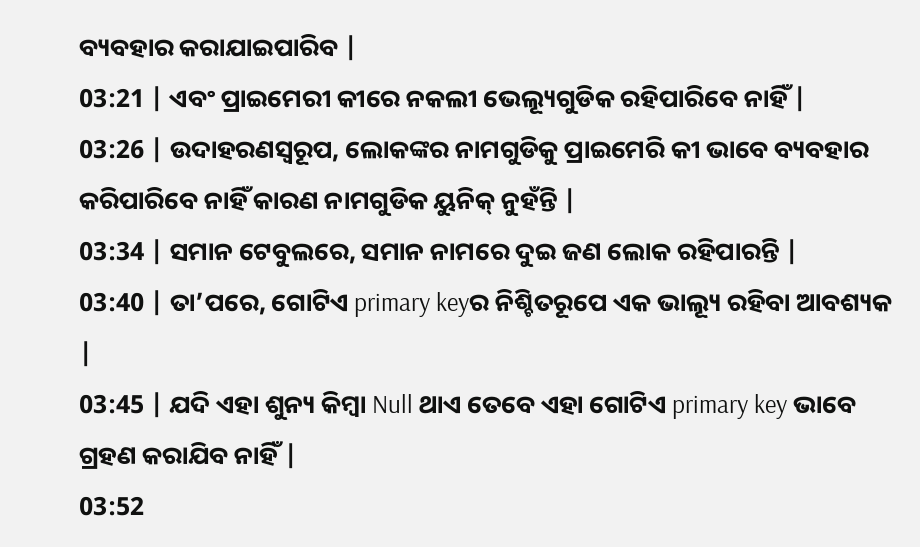ବ୍ୟବହାର କରାଯାଇପାରିବ |
03:21 | ଏବଂ ପ୍ରାଇମେରୀ କୀରେ ନକଲୀ ଭେଲ୍ୟୂଗୁଡିକ ରହିପାରିବେ ନାହିଁ |
03:26 | ଉଦାହରଣସ୍ଵରୂପ, ଲୋକଙ୍କର ନାମଗୁଡିକୁ ପ୍ରାଇମେରି କୀ ଭାବେ ବ୍ୟବହାର କରିପାରିବେ ନାହିଁ କାରଣ ନାମଗୁଡିକ ୟୁନିକ୍ ନୁହଁନ୍ତି |
03:34 | ସମାନ ଟେବୁଲରେ, ସମାନ ନାମରେ ଦୁଇ ଜଣ ଲୋକ ରହିପାରନ୍ତି |
03:40 | ତା’ପରେ, ଗୋଟିଏ primary keyର ନିଶ୍ଚିତରୂପେ ଏକ ଭାଲ୍ୟୂ ରହିବା ଆବଶ୍ୟକ |
03:45 | ଯଦି ଏହା ଶୁନ୍ୟ କିମ୍ବା Null ଥାଏ ତେବେ ଏହା ଗୋଟିଏ primary key ଭାବେ ଗ୍ରହଣ କରାଯିବ ନାହିଁ |
03:52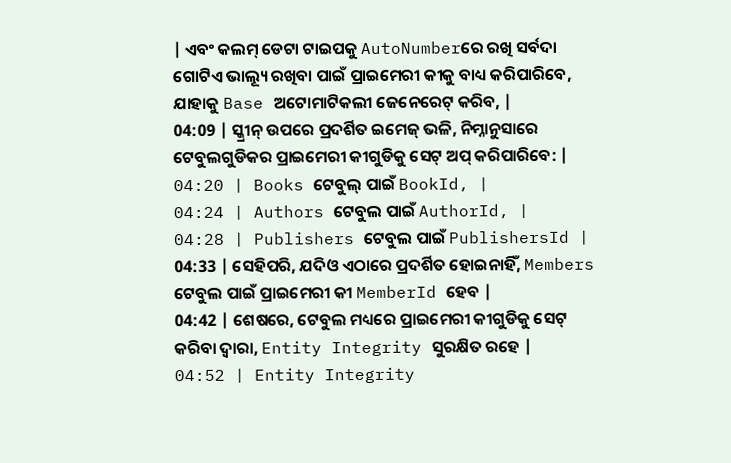| ଏବଂ କଲମ୍ ଡେଟା ଟାଇପକୁ AutoNumberରେ ରଖି ସର୍ବଦା ଗୋଟିଏ ଭାଲ୍ୟୂ ରଖିବା ପାଇଁ ପ୍ରାଇମେରୀ କୀକୁ ବାଧ୍ୟ କରିପାରିବେ, ଯାହାକୁ Base ଅଟୋମାଟିକଲୀ ଜେନେରେଟ୍ କରିବ, |
04:09 | ସ୍କ୍ରୀନ୍ ଉପରେ ପ୍ରଦର୍ଶିତ ଇମେଜ୍ ଭଳି, ନିମ୍ନାନୁସାରେ ଟେବୁଲଗୁଡିକର ପ୍ରାଇମେରୀ କୀଗୁଡିକୁ ସେଟ୍ ଅପ୍ କରିପାରିବେ: |
04:20 | Books ଟେବୁଲ୍ ପାଇଁ BookId, |
04:24 | Authors ଟେବୁଲ ପାଇଁ AuthorId, |
04:28 | Publishers ଟେବୁଲ ପାଇଁ PublishersId |
04:33 | ସେହିପରି, ଯଦିଓ ଏଠାରେ ପ୍ରଦର୍ଶିତ ହୋଇନାହିଁ, Members ଟେବୁଲ ପାଇଁ ପ୍ରାଇମେରୀ କୀ MemberId ହେବ |
04:42 | ଶେଷରେ, ଟେବୁଲ ମଧ୍ୟରେ ପ୍ରାଇମେରୀ କୀଗୁଡିକୁ ସେଟ୍ କରିବା ଦ୍ଵାରା, Entity Integrity ସୁରକ୍ଷିତ ରହେ |
04:52 | Entity Integrity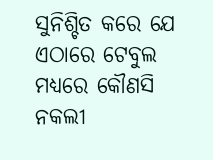ସୁନିଶ୍ଚିତ କରେ ଯେ ଏଠାରେ ଟେବୁଲ ମଧ୍ୟରେ କୌଣସି ନକଲୀ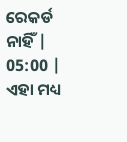ରେକର୍ଡ ନାହିଁ |
05:00 | ଏହା ମଧ୍ୟ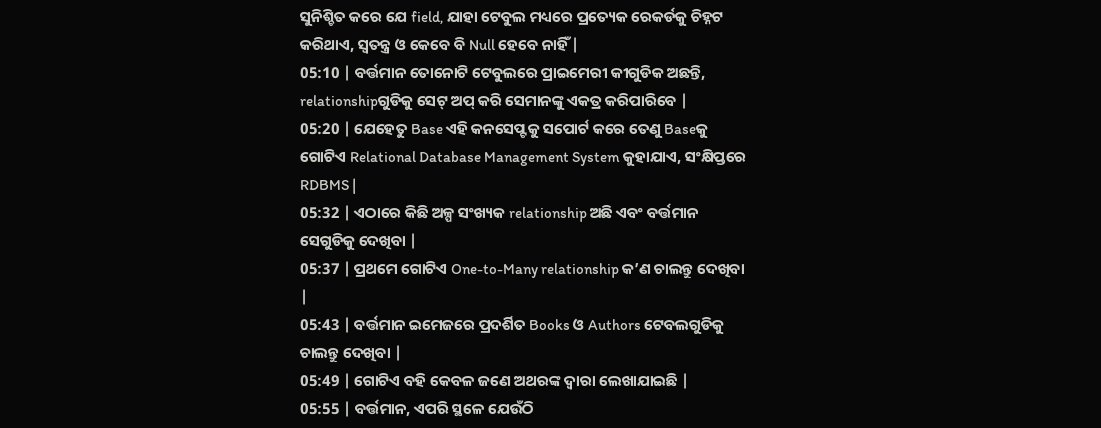ସୁନିଶ୍ଚିତ କରେ ଯେ field, ଯାହା ଟେବୁଲ ମଧ୍ୟରେ ପ୍ରତ୍ୟେକ ରେକର୍ଡକୁ ଚିହ୍ନଟ କରିଥାଏ, ସ୍ଵତନ୍ତ୍ର ଓ କେବେ ବି Null ହେବେ ନାହିଁ |
05:10 | ବର୍ତ୍ତମାନ ତୋନୋଟି ଟେବୁଲରେ ପ୍ରାଇମେରୀ କୀଗୁଡିକ ଅଛନ୍ତି, relationshipଗୁଡିକୁ ସେଟ୍ ଅପ୍ କରି ସେମାନଙ୍କୁ ଏକତ୍ର କରିପାରିବେ |
05:20 | ଯେହେତୁ Base ଏହି କନସେପ୍ଟକୁ ସପୋର୍ଟ କରେ ତେଣୁ Baseକୁ ଗୋଟିଏ Relational Database Management System କୁହାଯାଏ, ସଂକ୍ଷିପ୍ତରେ RDBMS |
05:32 | ଏଠାରେ କିଛି ଅଳ୍ପ ସଂଖ୍ୟକ relationship ଅଛି ଏବଂ ବର୍ତ୍ତମାନ ସେଗୁଡିକୁ ଦେଖିବା |
05:37 | ପ୍ରଥମେ ଗୋଟିଏ One-to-Many relationship କ’ଣ ଚାଲନ୍ତୁ ଦେଖିବା |
05:43 | ବର୍ତ୍ତମାନ ଇମେଜରେ ପ୍ରଦର୍ଶିତ Books ଓ Authors ଟେବଲଗୁଡିକୁ ଚାଲନ୍ତୁ ଦେଖିବା |
05:49 | ଗୋଟିଏ ବହି କେବଳ ଜଣେ ଅଥରଙ୍କ ଦ୍ଵାରା ଲେଖାଯାଇଛି |
05:55 | ବର୍ତ୍ତମାନ, ଏପରି ସ୍ଥଳେ ଯେଉଁଠି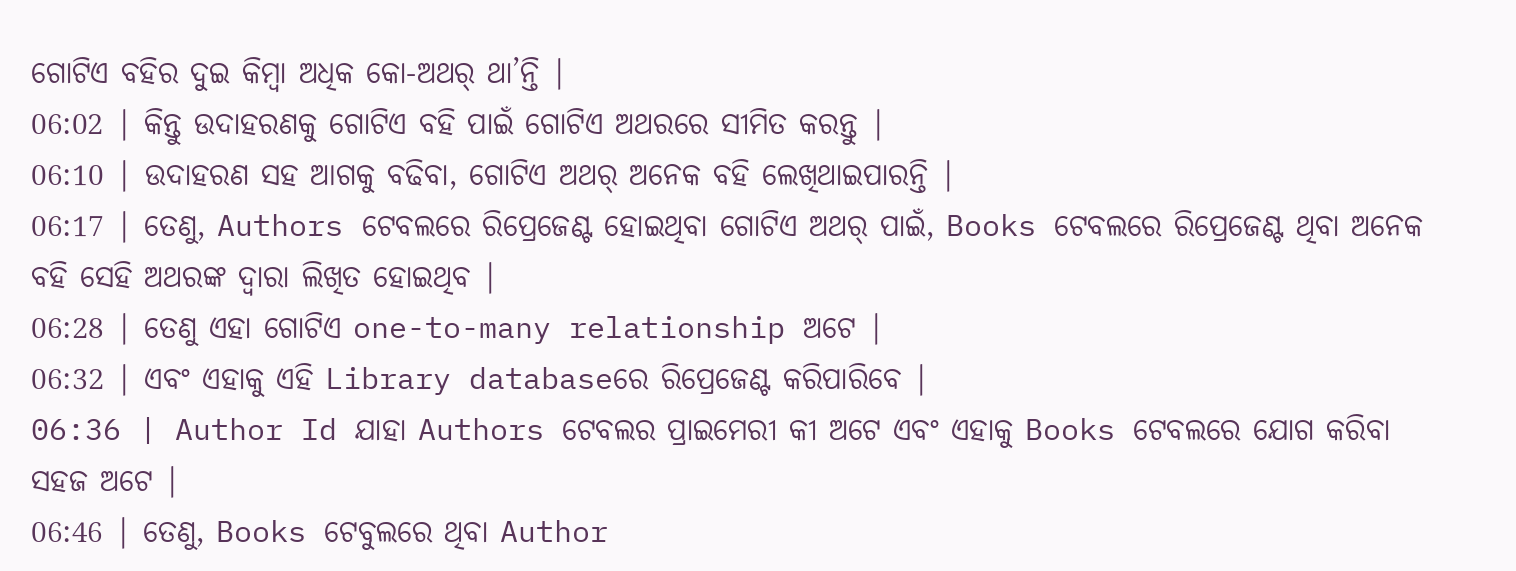ଗୋଟିଏ ବହିର ଦୁଇ କିମ୍ବା ଅଧିକ କୋ-ଅଥର୍ ଥା’ନ୍ତି |
06:02 | କିନ୍ତୁ ଉଦାହରଣକୁ ଗୋଟିଏ ବହି ପାଇଁ ଗୋଟିଏ ଅଥରରେ ସୀମିତ କରନ୍ତୁ |
06:10 | ଉଦାହରଣ ସହ ଆଗକୁ ବଢିବା, ଗୋଟିଏ ଅଥର୍ ଅନେକ ବହି ଲେଖିଥାଇପାରନ୍ତି |
06:17 | ତେଣୁ, Authors ଟେବଲରେ ରିପ୍ରେଜେଣ୍ଟ ହୋଇଥିବା ଗୋଟିଏ ଅଥର୍ ପାଇଁ, Books ଟେବଲରେ ରିପ୍ରେଜେଣ୍ଟ ଥିବା ଅନେକ ବହି ସେହି ଅଥରଙ୍କ ଦ୍ଵାରା ଲିଖିତ ହୋଇଥିବ |
06:28 | ତେଣୁ ଏହା ଗୋଟିଏ one-to-many relationship ଅଟେ |
06:32 | ଏବଂ ଏହାକୁ ଏହି Library databaseରେ ରିପ୍ରେଜେଣ୍ଟ କରିପାରିବେ |
06:36 | Author Id ଯାହା Authors ଟେବଲର ପ୍ରାଇମେରୀ କୀ ଅଟେ ଏବଂ ଏହାକୁ Books ଟେବଲରେ ଯୋଗ କରିବା ସହଜ ଅଟେ |
06:46 | ତେଣୁ, Books ଟେବୁଲରେ ଥିବା Author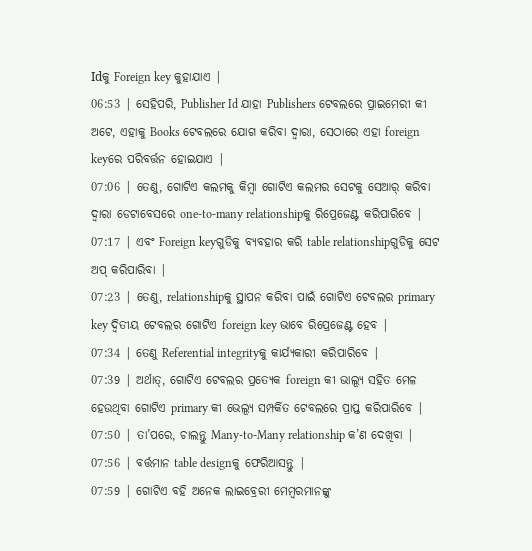Idକୁ Foreign key କୁହାଯାଏ |
06:53 | ସେହିପରି, Publisher Id ଯାହା Publishers ଟେବଲରେ ପ୍ରାଇମେରୀ କୀ ଅଟେ, ଏହାକୁ Books ଟେବଲରେ ଯୋଗ କରିବା ଦ୍ଵାରା, ସେଠାରେ ଏହା foreign keyରେ ପରିବର୍ତ୍ତନ ହୋଇଯାଏ |
07:06 | ତେଣୁ, ଗୋଟିଏ କଲମକୁ କିମ୍ବା ଗୋଟିଏ କଲମର ସେଟକୁ ସେଆର୍ କରିବା ଦ୍ଵାରା ଡେଟାବେସରେ one-to-many relationshipକୁ ରିପ୍ରେଜେଣ୍ଟ କରିପାରିବେ |
07:17 | ଏବଂ Foreign keyଗୁଡିକୁ ବ୍ୟବହାର କରି table relationshipଗୁଡିକୁ ସେଟ ଅପ୍ କରିପାରିବା |
07:23 | ତେଣୁ, relationshipକୁ ସ୍ଥାପନ କରିବା ପାଇଁ ଗୋଟିଏ ଟେବଲର primary key ଦ୍ଵିତୀୟ ଟେବଲର ଗୋଟିଏ foreign key ଭାବେ ରିପ୍ରେଜେଣ୍ଟ ହେବ |
07:34 | ତେଣୁ Referential integrityକୁ କାର୍ଯ୍ୟକାରୀ କରିପାରିବେ |
07:39 | ଅର୍ଥାତ୍, ଗୋଟିଏ ଟେବଲର ପ୍ରତ୍ୟେକ foreign କୀ ଭାଲ୍ୟୂ ସହିତ ମେଳ ହେଉଥିବା ଗୋଟିଏ primary କୀ ଭେଲ୍ୟୂ ସମ୍ପର୍କିତ ଟେବଲରେ ପ୍ରାପ୍ତ କରିପାରିବେ |
07:50 | ତା’ପରେ, ଚାଲନ୍ତୁ Many-to-Many relationship କ’ଣ ଦେଖିବା |
07:56 | ବର୍ତ୍ତମାନ table designକୁ ଫେରିଆସନ୍ତୁ |
07:59 | ଗୋଟିଏ ବହି ଅନେକ ଲାଇବ୍ରେରୀ ମେମ୍ବରମାନଙ୍କୁ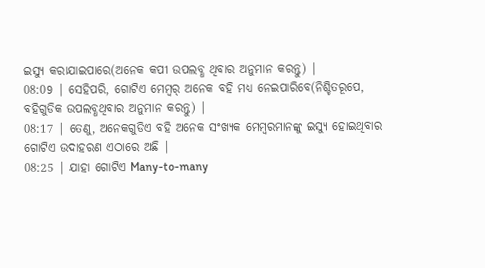ଇସ୍ୟୁ କରାଯାଇପାରେ(ଅନେକ କପୀ ଉପଲବ୍ଧ ଥିବାର ଅନୁମାନ କରନ୍ତୁ) |
08:09 | ସେହିପରି, ଗୋଟିଏ ମେମ୍ବର୍ ଅନେକ ବହି ମଧ୍ୟ ନେଇପାରିବେ(ନିଶ୍ଚିତରୂପେ, ବହିଗୁଡିକ ଉପଲବ୍ଧଥିବାର ଅନୁମାନ କରନ୍ତୁ) |
08:17 | ତେଣୁ, ଅନେକଗୁଡିଏ ବହି ଅନେକ ସଂଖ୍ୟକ ମେମ୍ବରମାନଙ୍କୁ ଇସ୍ୟୁ ହୋଇଥିବାର ଗୋଟିଏ ଉଦାହରଣ ଏଠାରେ ଅଛି |
08:25 | ଯାହା ଗୋଟିଏ Many-to-many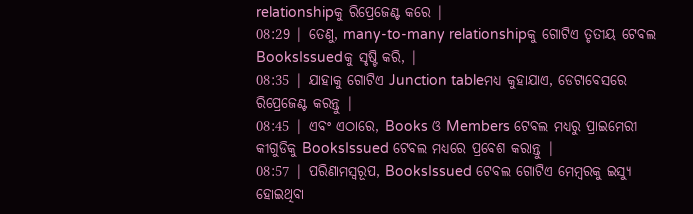relationshipକୁ ରିପ୍ରେଜେଣ୍ଟ କରେ |
08:29 | ତେଣୁ, many-to-many relationshipକୁ ଗୋଟିଏ ତୃତୀୟ ଟେବଲ BooksIssuedକୁ ସୃଷ୍ଟି କରି, |
08:35 | ଯାହାକୁ ଗୋଟିଏ Junction tableମଧ୍ୟ କୁହାଯାଏ, ଡେଟାବେସରେ ରିପ୍ରେଜେଣ୍ଟ କରନ୍ତୁ |
08:45 | ଏବଂ ଏଠାରେ, Books ଓ Members ଟେବଲ ମଧ୍ୟରୁ ପ୍ରାଇମେରୀ କୀଗୁଡିକୁ BooksIssued ଟେବଲ ମଧ୍ୟରେ ପ୍ରବେଶ କରାନ୍ତୁ |
08:57 | ପରିଣାମସ୍ଵରୂପ, BooksIssued ଟେବଲ ଗୋଟିଏ ମେମ୍ବରକୁ ଇସ୍ୟୁ ହୋଇଥିବା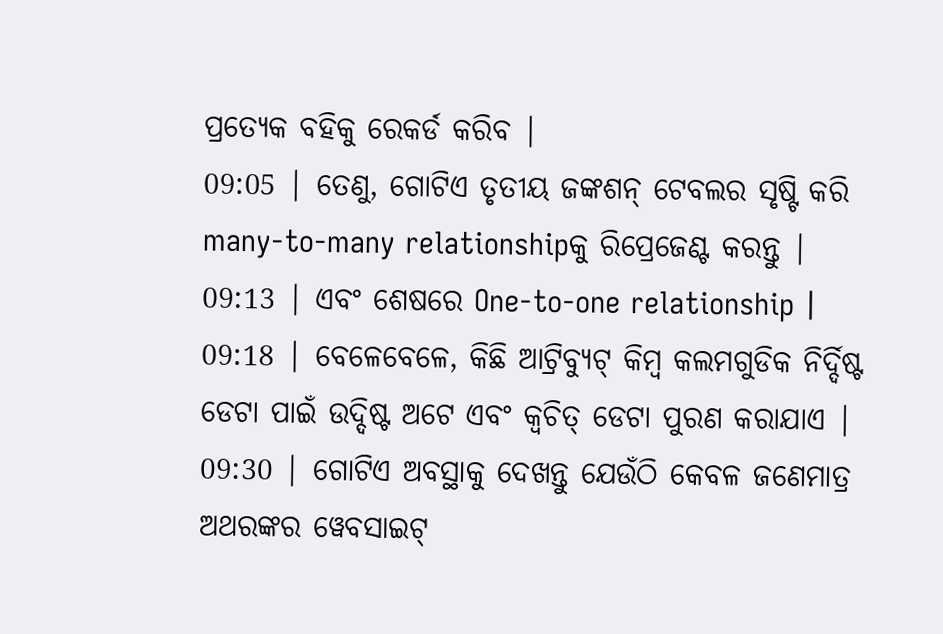ପ୍ରତ୍ୟେକ ବହିକୁ ରେକର୍ଡ କରିବ |
09:05 | ତେଣୁ, ଗୋଟିଏ ତୃତୀୟ ଜଙ୍କଶନ୍ ଟେବଲର ସୃଷ୍ଟି କରି many-to-many relationshipକୁ ରିପ୍ରେଜେଣ୍ଟ କରନ୍ତୁ |
09:13 | ଏବଂ ଶେଷରେ One-to-one relationship |
09:18 | ବେଳେବେଳେ, କିଛି ଆଟ୍ରିବ୍ୟୁଟ୍ କିମ୍ବ କଲମଗୁଡିକ ନିର୍ଦ୍ଦିଷ୍ଟ ଡେଟା ପାଇଁ ଉଦ୍ଦିଷ୍ଟ ଅଟେ ଏବଂ କ୍ଵଚିତ୍ ଡେଟା ପୁରଣ କରାଯାଏ |
09:30 | ଗୋଟିଏ ଅବସ୍ଥାକୁ ଦେଖନ୍ତୁ ଯେଉଁଠି କେବଳ ଜଣେମାତ୍ର ଅଥରଙ୍କର ୱେବସାଇଟ୍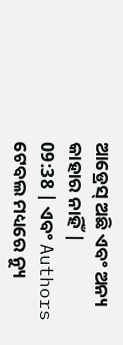ଆଡ୍ରେସ୍ ଅଛି ଏବଂ ଅନ୍ୟ କାହାର ନାହିଁ |
09:38 | ଏବଂ Authors ଟେବଲ ମଧ୍ୟରେ ନ୍ୟୁ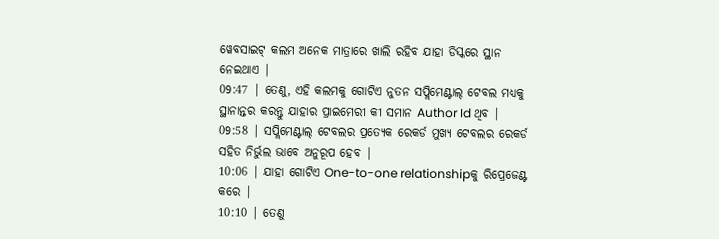ୱେବସାଇଟ୍ କଲମ ଅନେକ ମାତ୍ରାରେ ଖାଲି ରହିବ ଯାହା ଡିସ୍କରେ ସ୍ଥାନ ନେଇଥାଏ |
09:47 | ତେଣୁ, ଏହି କଲମକୁ ଗୋଟିଏ ନୁତନ ସପ୍ଲିମେଣ୍ଟାଲ୍ ଟେବଲ ମଧ୍ୟକୁ ସ୍ଥାନାନ୍ତର କରନ୍ତୁ ଯାହାର ପ୍ରାଇମେରୀ କୀ ସମାନ Author Id ଥିବ |
09:58 | ସପ୍ଲିମେଣ୍ଟାଲ୍ ଟେବଲର ପ୍ରତ୍ୟେକ ରେକର୍ଡ ମୁଖ୍ୟ ଟେବଲର ରେକର୍ଡ ସହିତ ନିର୍ଭୁଲ ଭାବେ ଅନୁରୂପ ହେବ |
10:06 | ଯାହା ଗୋଟିଏ One-to-one relationshipକୁ ରିପ୍ରେଜେଣ୍ଟ କରେ |
10:10 | ତେଣୁ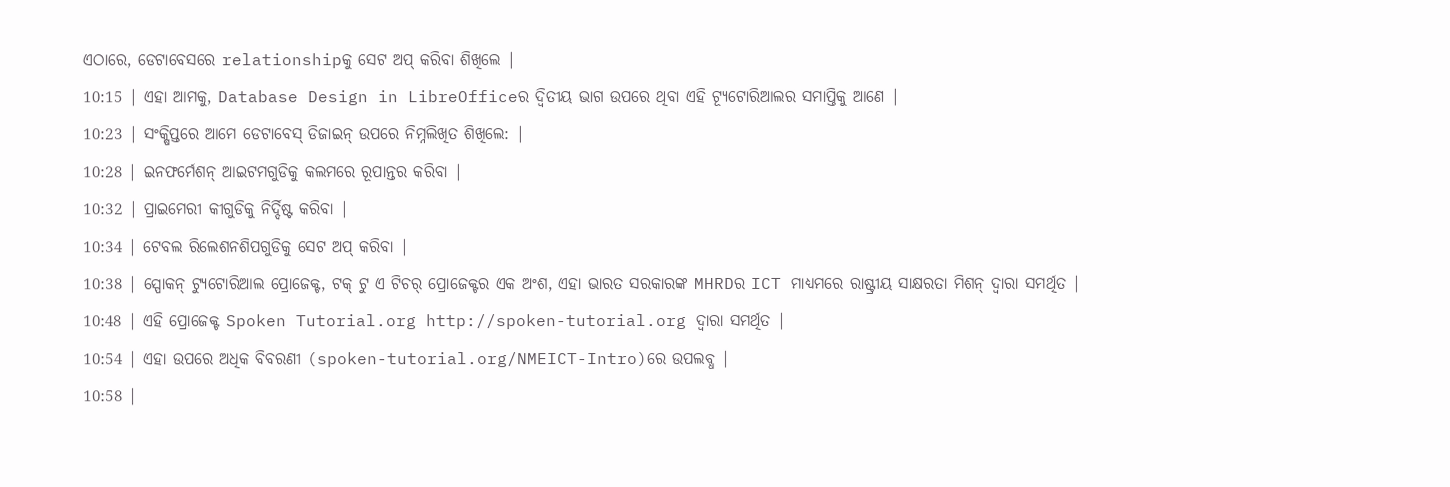ଏଠାରେ, ଡେଟାବେସରେ relationshipକୁ ସେଟ ଅପ୍ କରିବା ଶିଖିଲେ |
10:15 | ଏହା ଆମକୁ, Database Design in LibreOfficeର ଦ୍ଵିତୀୟ ଭାଗ ଉପରେ ଥିବା ଏହି ଟ୍ୟୂଟୋରିଆଲର ସମାପ୍ତିକୁ ଆଣେ |
10:23 | ସଂକ୍ଷିପ୍ତରେ ଆମେ ଡେଟାବେସ୍ ଡିଜାଇନ୍ ଉପରେ ନିମ୍ନଲିଖିତ ଶିଖିଲେ: |
10:28 | ଇନଫର୍ମେଶନ୍ ଆଇଟମଗୁଡିକୁ କଲମରେ ରୂପାନ୍ତର କରିବା |
10:32 | ପ୍ରାଇମେରୀ କୀଗୁଡିକୁ ନିର୍ଦ୍ଦିଷ୍ଟ କରିବା |
10:34 | ଟେବଲ ରିଲେଶନଶିପଗୁଡିକୁ ସେଟ ଅପ୍ କରିବା |
10:38 | ସ୍ପୋକନ୍ ଟ୍ୟୁଟୋରିଆଲ ପ୍ରୋଜେକ୍ଟ, ଟକ୍ ଟୁ ଏ ଟିଚର୍ ପ୍ରୋଜେକ୍ଟର ଏକ ଅଂଶ, ଏହା ଭାରତ ସରକାରଙ୍କ MHRDର ICT ମାଧ୍ୟମରେ ରାଷ୍ଟ୍ରୀୟ ସାକ୍ଷରତା ମିଶନ୍ ଦ୍ୱାରା ସମର୍ଥିତ |
10:48 | ଏହି ପ୍ରୋଜେକ୍ଟ Spoken Tutorial.org http://spoken-tutorial.org ଦ୍ଵାରା ସମର୍ଥିତ |
10:54 | ଏହା ଉପରେ ଅଧିକ ବିବରଣୀ (spoken-tutorial.org/NMEICT-Intro)ରେ ଉପଲବ୍ଧ |
10:58 |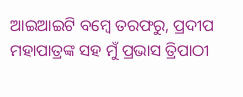ଆଇଆଇଟି ବମ୍ୱେ ତରଫରୁ, ପ୍ରଦୀପ ମହାପାତ୍ରଙ୍କ ସହ ମୁଁ ପ୍ରଭାସ ତ୍ରିପାଠୀ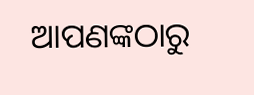ଆପଣଙ୍କଠାରୁ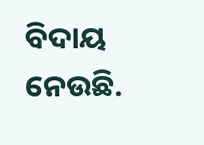ବିଦାୟ ନେଉଛି.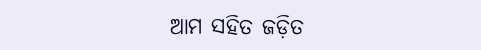ଆମ ସହିତ ଜଡ଼ିତ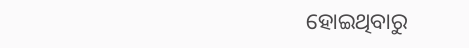ହୋଇଥିବାରୁ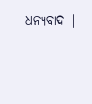ଧନ୍ୟବାଦ |